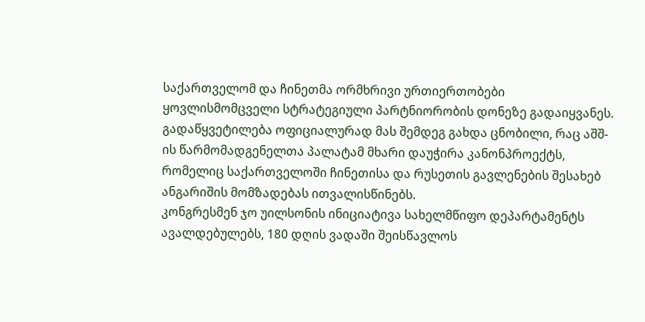საქართველომ და ჩინეთმა ორმხრივი ურთიერთობები ყოვლისმომცველი სტრატეგიული პარტნიორობის დონეზე გადაიყვანეს. გადაწყვეტილება ოფიციალურად მას შემდეგ გახდა ცნობილი, რაც აშშ-ის წარმომადგენელთა პალატამ მხარი დაუჭირა კანონპროექტს, რომელიც საქართველოში ჩინეთისა და რუსეთის გავლენების შესახებ ანგარიშის მომზადებას ითვალისწინებს.
კონგრესმენ ჯო უილსონის ინიციატივა სახელმწიფო დეპარტამენტს ავალდებულებს, 180 დღის ვადაში შეისწავლოს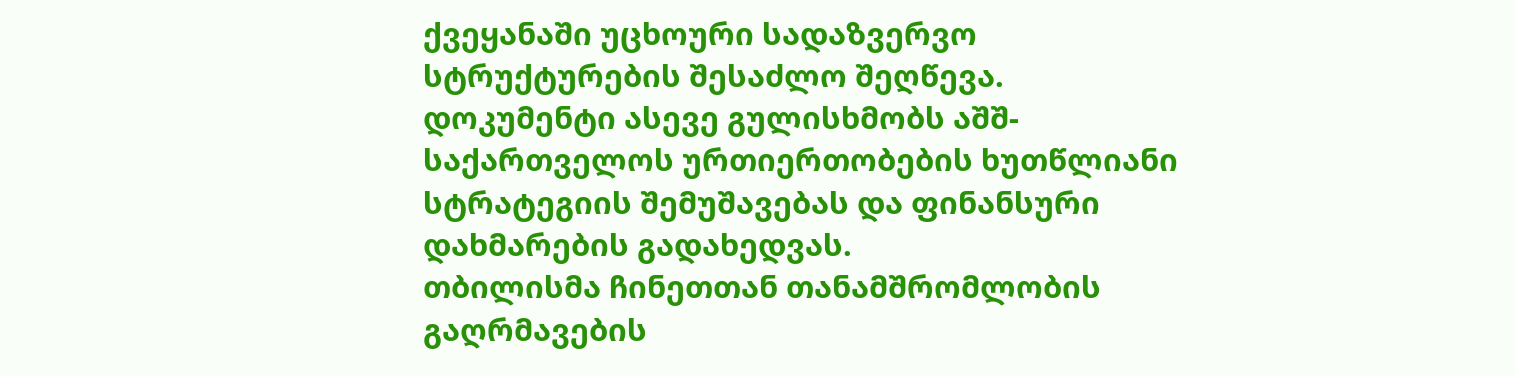ქვეყანაში უცხოური სადაზვერვო სტრუქტურების შესაძლო შეღწევა. დოკუმენტი ასევე გულისხმობს აშშ-საქართველოს ურთიერთობების ხუთწლიანი სტრატეგიის შემუშავებას და ფინანსური დახმარების გადახედვას.
თბილისმა ჩინეთთან თანამშრომლობის გაღრმავების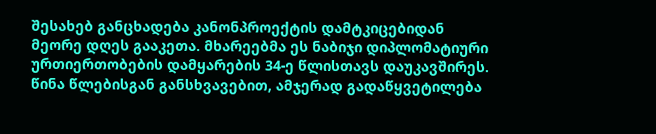შესახებ განცხადება კანონპროექტის დამტკიცებიდან მეორე დღეს გააკეთა. მხარეებმა ეს ნაბიჯი დიპლომატიური ურთიერთობების დამყარების 34-ე წლისთავს დაუკავშირეს. წინა წლებისგან განსხვავებით, ამჯერად გადაწყვეტილება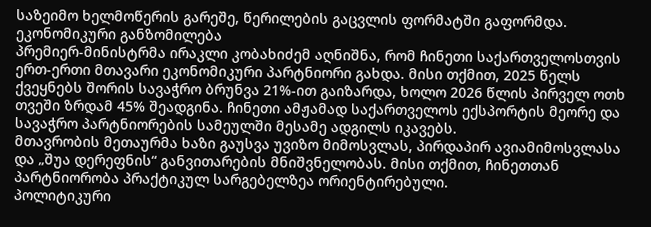საზეიმო ხელმოწერის გარეშე, წერილების გაცვლის ფორმატში გაფორმდა.
ეკონომიკური განზომილება
პრემიერ-მინისტრმა ირაკლი კობახიძემ აღნიშნა, რომ ჩინეთი საქართველოსთვის ერთ-ერთი მთავარი ეკონომიკური პარტნიორი გახდა. მისი თქმით, 2025 წელს ქვეყნებს შორის სავაჭრო ბრუნვა 21%-ით გაიზარდა, ხოლო 2026 წლის პირველ ოთხ თვეში ზრდამ 45% შეადგინა. ჩინეთი ამჟამად საქართველოს ექსპორტის მეორე და სავაჭრო პარტნიორების სამეულში მესამე ადგილს იკავებს.
მთავრობის მეთაურმა ხაზი გაუსვა უვიზო მიმოსვლას, პირდაპირ ავიამიმოსვლასა და „შუა დერეფნის“ განვითარების მნიშვნელობას. მისი თქმით, ჩინეთთან პარტნიორობა პრაქტიკულ სარგებელზეა ორიენტირებული.
პოლიტიკური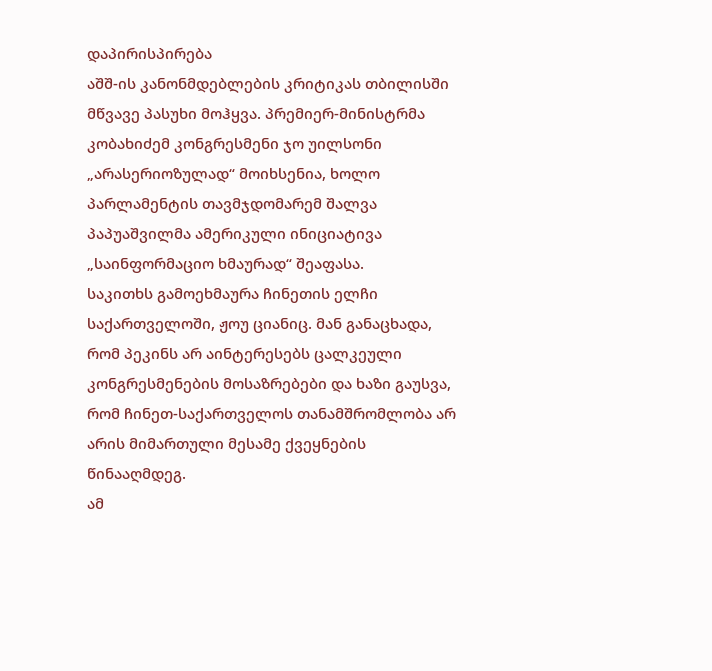დაპირისპირება
აშშ-ის კანონმდებლების კრიტიკას თბილისში მწვავე პასუხი მოჰყვა. პრემიერ-მინისტრმა კობახიძემ კონგრესმენი ჯო უილსონი „არასერიოზულად“ მოიხსენია, ხოლო პარლამენტის თავმჯდომარემ შალვა პაპუაშვილმა ამერიკული ინიციატივა „საინფორმაციო ხმაურად“ შეაფასა.
საკითხს გამოეხმაურა ჩინეთის ელჩი საქართველოში, ჟოუ ციანიც. მან განაცხადა, რომ პეკინს არ აინტერესებს ცალკეული კონგრესმენების მოსაზრებები და ხაზი გაუსვა, რომ ჩინეთ-საქართველოს თანამშრომლობა არ არის მიმართული მესამე ქვეყნების წინააღმდეგ.
ამ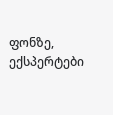ფონზე, ექსპერტები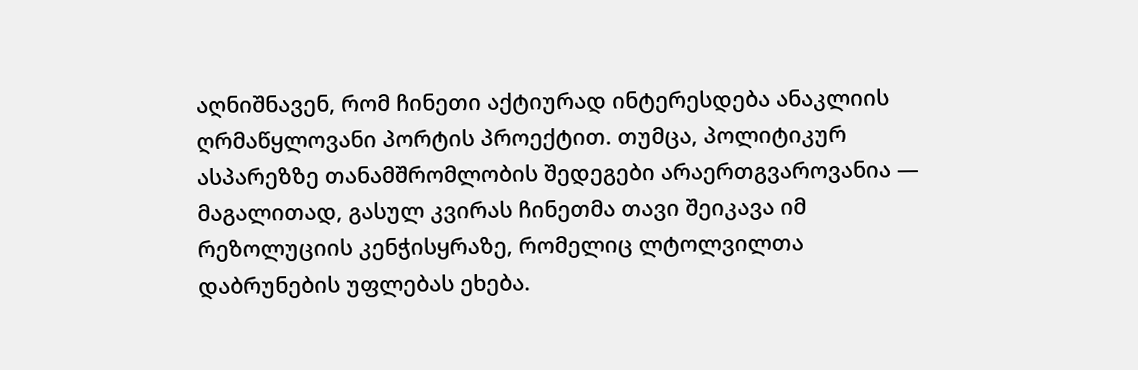აღნიშნავენ, რომ ჩინეთი აქტიურად ინტერესდება ანაკლიის ღრმაწყლოვანი პორტის პროექტით. თუმცა, პოლიტიკურ ასპარეზზე თანამშრომლობის შედეგები არაერთგვაროვანია — მაგალითად, გასულ კვირას ჩინეთმა თავი შეიკავა იმ რეზოლუციის კენჭისყრაზე, რომელიც ლტოლვილთა დაბრუნების უფლებას ეხება.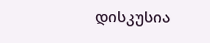დისკუსია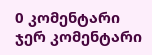0 კომენტარი
ჯერ კომენტარი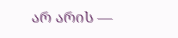არ არის —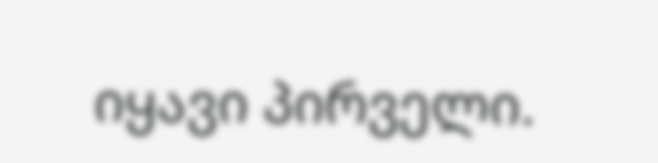იყავი პირველი.